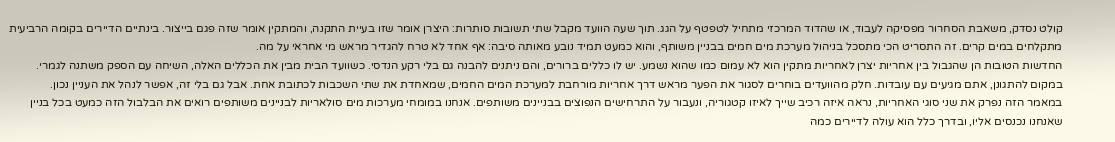קולט נסדק, משאבת הסחרור מפסיקה לעבוד, או שהדוד המרכזי מתחיל לטפטף על הגג. תוך שעה הוועד מקבל שתי תשובות סותרות: היצרן אומר שזו בעיית התקנה, והמתקין אומר שזה פגם בייצור. בינתיים הדיירים בקומה הרביעית מתקלחים במים קרים. זה התסריט הכי מתסכל בניהול מערכת מים חמים בבניין משותף, והוא כמעט תמיד נובע מאותה סיבה: אף אחד לא טרח להגדיר מראש מי אחראי על מה.
החדשות הטובות הן שהגבול בין אחריות יצרן לאחריות מתקין הוא לא עמום כמו שהוא נשמע. יש לו כללים ברורים, והם ניתנים להבנה גם בלי רקע הנדסי. כשוועד הבית מבין את הכללים האלה, השיחה עם הספק משתנה לגמרי. במקום להתגונן, אתם מגיעים עם עובדות. חלק מהוועדים בוחרים לסגור את הפער מראש דרך אחריות מורחבת למערכת המים החמים, שמאחדת את שתי השכבות לכתובת אחת. אבל גם בלי זה, אפשר לנהל את העניין נכון.
במאמר הזה נפרק את שני סוגי האחריות, נראה איזה רכיב שייך לאיזו קטגוריה, ונעבור על התרחישים הנפוצים בבניינים משותפים. אנחנו במומחי מערכות מים סולאריות לבניינים משותפים רואים את הבלבול הזה כמעט בכל בניין שאנחנו נכנסים אליו, ובדרך כלל הוא עולה לדיירים כמה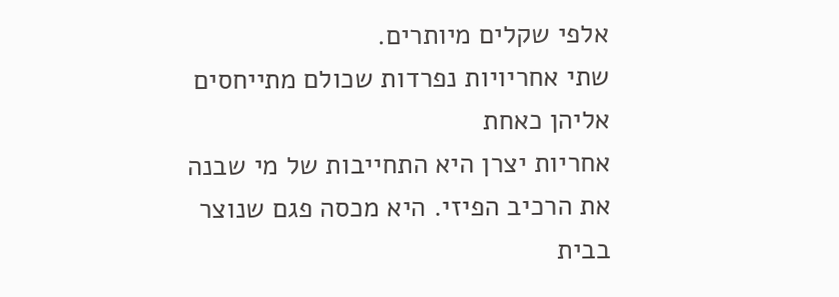אלפי שקלים מיותרים.
שתי אחריויות נפרדות שכולם מתייחסים אליהן כאחת
אחריות יצרן היא התחייבות של מי שבנה את הרכיב הפיזי. היא מכסה פגם שנוצר בבית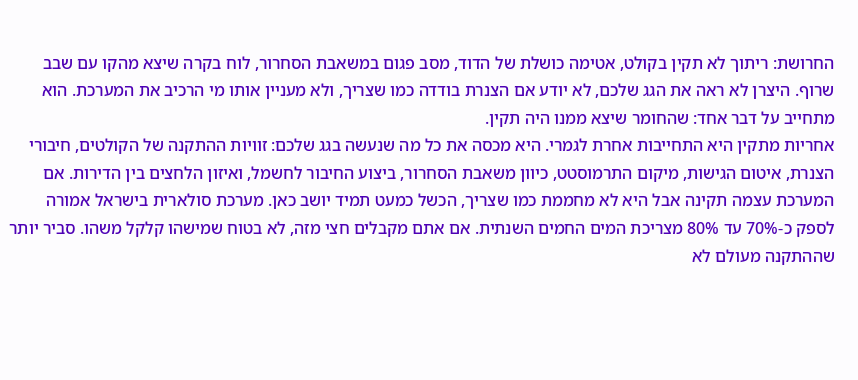החרושת: ריתוך לא תקין בקולט, אטימה כושלת של הדוד, מסב פגום במשאבת הסחרור, לוח בקרה שיצא מהקו עם שבב שרוף. היצרן לא ראה את הגג שלכם, לא יודע אם הצנרת בודדה כמו שצריך, ולא מעניין אותו מי הרכיב את המערכת. הוא מתחייב על דבר אחד: שהחומר שיצא ממנו היה תקין.
אחריות מתקין היא התחייבות אחרת לגמרי. היא מכסה את כל מה שנעשה בגג שלכם: זוויות ההתקנה של הקולטים, חיבורי הצנרת, איטום הגישות, מיקום התרמוסטט, כיוון משאבת הסחרור, ביצוע החיבור לחשמל, ואיזון הלחצים בין הדירות. אם המערכת עצמה תקינה אבל היא לא מחממת כמו שצריך, הכשל כמעט תמיד יושב כאן. מערכת סולארית בישראל אמורה לספק כ-70% עד 80% מצריכת המים החמים השנתית. אם אתם מקבלים חצי מזה, לא בטוח שמישהו קלקל משהו. סביר יותר שההתקנה מעולם לא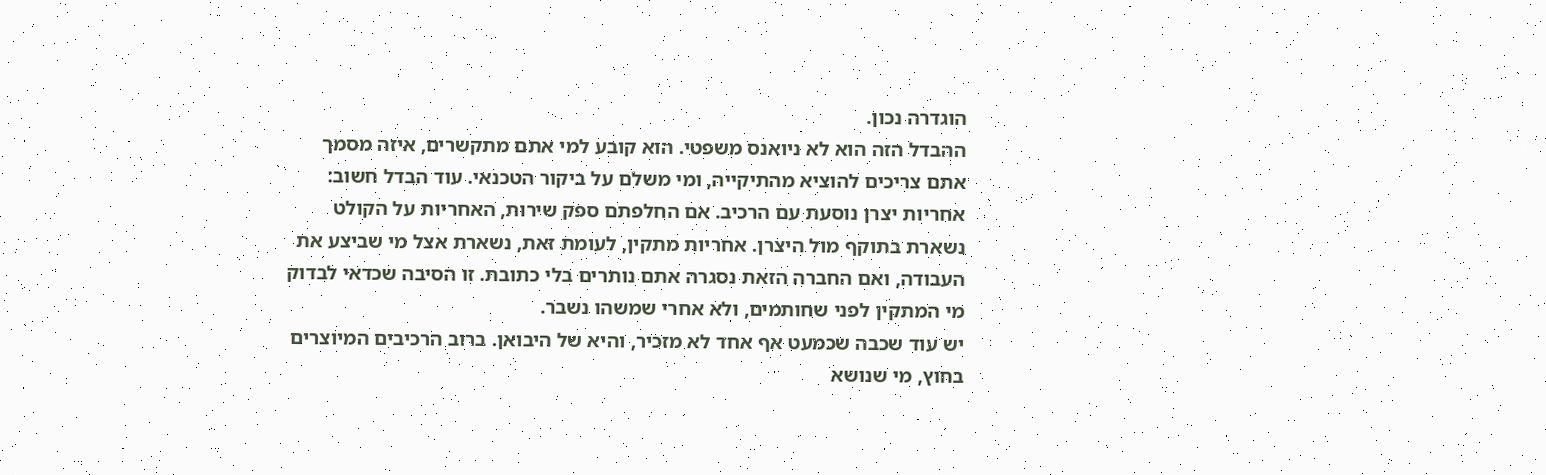הוגדרה נכון.
ההבדל הזה הוא לא ניואנס משפטי. הוא קובע למי אתם מתקשרים, איזה מסמך אתם צריכים להוציא מהתיקייה, ומי משלם על ביקור הטכנאי. עוד הבדל חשוב: אחריות יצרן נוסעת עם הרכיב. אם החלפתם ספק שירות, האחריות על הקולט נשארת בתוקף מול היצרן. אחריות מתקין, לעומת זאת, נשארת אצל מי שביצע את העבודה, ואם החברה הזאת נסגרה אתם נותרים בלי כתובת. זו הסיבה שכדאי לבדוק מי המתקין לפני שחותמים, ולא אחרי שמשהו נשבר.
יש עוד שכבה שכמעט אף אחד לא מזכיר, והיא של היבואן. ברוב הרכיבים המיוצרים בחוץ, מי שנושא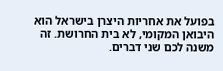בפועל את אחריות היצרן בישראל הוא היבואן המקומי, לא בית החרושת. זה משנה לכם שני דברים.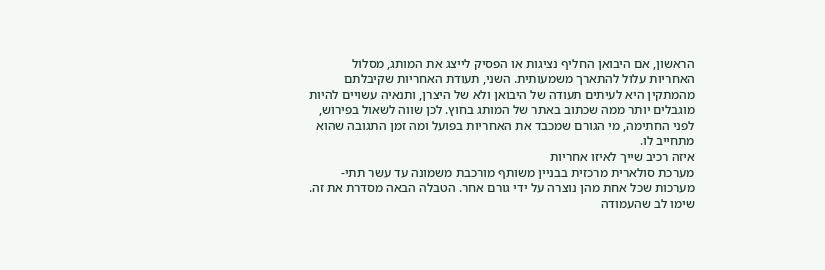הראשון, אם היבואן החליף נציגות או הפסיק לייצג את המותג, מסלול האחריות עלול להתארך משמעותית. השני, תעודת האחריות שקיבלתם מהמתקין היא לעיתים תעודה של היבואן ולא של היצרן, ותנאיה עשויים להיות מוגבלים יותר ממה שכתוב באתר של המותג בחוץ. לכן שווה לשאול בפירוש, לפני החתימה, מי הגורם שמכבד את האחריות בפועל ומה זמן התגובה שהוא מתחייב לו.
איזה רכיב שייך לאיזו אחריות
מערכת סולארית מרכזית בבניין משותף מורכבת משמונה עד עשר תתי-מערכות שכל אחת מהן נוצרה על ידי גורם אחר. הטבלה הבאה מסדרת את זה. שימו לב שהעמודה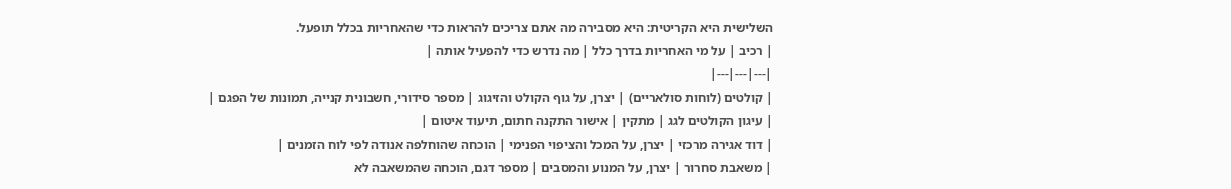השלישית היא הקריטית: היא מסבירה מה אתם צריכים להראות כדי שהאחריות בכלל תופעל.
| רכיב | על מי האחריות בדרך כלל | מה נדרש כדי להפעיל אותה |
|---|---|---|
| קולטים (לוחות סולאריים) | יצרן, על גוף הקולט והזיגוג | מספר סידורי, חשבונית קנייה, תמונות של הפגם |
| עיגון הקולטים לגג | מתקין | אישור התקנה חתום, תיעוד איטום |
| דוד אגירה מרכזי | יצרן, על המכל והציפוי הפנימי | הוכחה שהוחלפה אנודה לפי לוח הזמנים |
| משאבת סחרור | יצרן, על המנוע והמסבים | מספר דגם, הוכחה שהמשאבה לא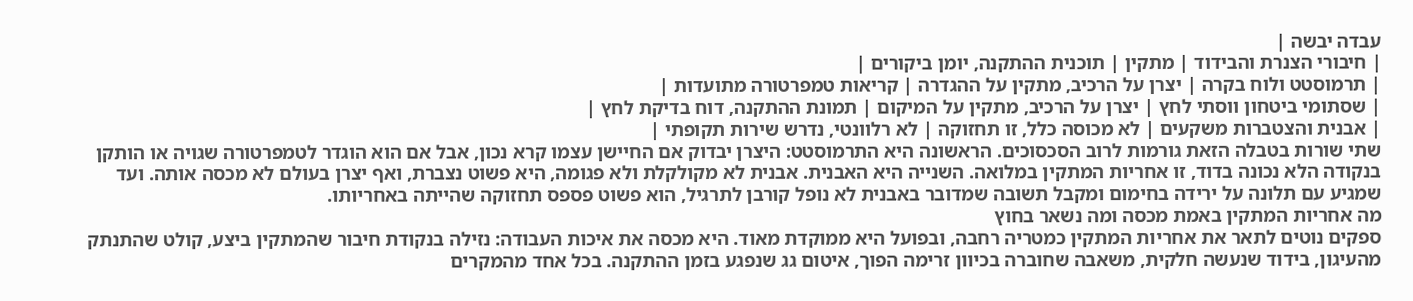עבדה יבשה |
| חיבורי הצנרת והבידוד | מתקין | תוכנית ההתקנה, יומן ביקורים |
| תרמוסטט ולוח בקרה | יצרן על הרכיב, מתקין על ההגדרה | קריאות טמפרטורה מתועדות |
| שסתומי ביטחון ווסתי לחץ | יצרן על הרכיב, מתקין על המיקום | תמונת ההתקנה, דוח בדיקת לחץ |
| אבנית והצטברות משקעים | לא מכוסה כלל, זו תחזוקה | לא רלוונטי, נדרש שירות תקופתי |
שתי שורות בטבלה הזאת גורמות לרוב הסכסוכים. הראשונה היא התרמוסטט: היצרן יבדוק אם החיישן עצמו קרא נכון, אבל אם הוא הוגדר לטמפרטורה שגויה או הותקן בנקודה הלא נכונה בדוד, זו אחריות המתקין במלואה. השנייה היא האבנית. אבנית לא מקולקלת ולא פגומה, היא פשוט נצברת, ואף יצרן בעולם לא מכסה אותה. ועד שמגיע עם תלונה על ירידה בחימום ומקבל תשובה שמדובר באבנית לא נופל קורבן לתרגיל, הוא פשוט פספס תחזוקה שהייתה באחריותו.
מה אחריות המתקין באמת מכסה ומה נשאר בחוץ
ספקים נוטים לתאר את אחריות המתקין כמטריה רחבה, ובפועל היא ממוקדת מאוד. היא מכסה את איכות העבודה: נזילה בנקודת חיבור שהמתקין ביצע, קולט שהתנתק מהעיגון, בידוד שנעשה חלקית, משאבה שחוברה בכיוון זרימה הפוך, איטום גג שנפגע בזמן ההתקנה. בכל אחד מהמקרים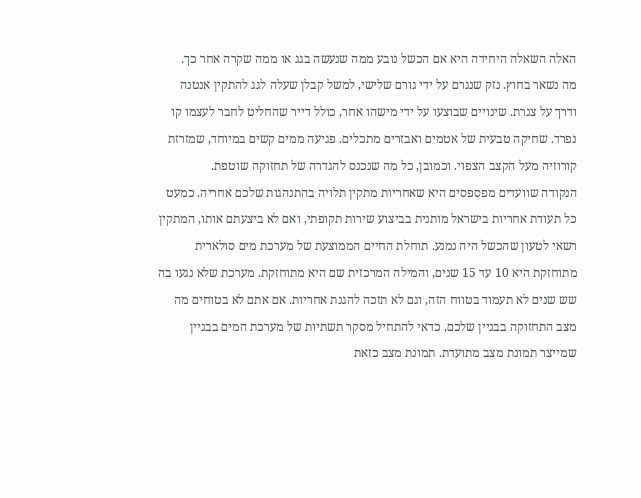האלה השאלה היחידה היא אם הכשל נובע ממה שנעשה בגג או ממה שקרה אחר כך.
מה נשאר בחוץ. נזק שנגרם על ידי גורם שלישי, למשל קבלן שעלה לגג להתקין אנטנה ודרך על צנרת. שינויים שבוצעו על ידי מישהו אחר, כולל דייר שהחליט לחבר לעצמו קו נפרד. שחיקה טבעית של אטמים ואבזרים מתכלים. פגיעה ממים קשים במיוחד, שמזרזת קורוזיה מעל הקצב הצפוי. וכמובן, כל מה שנכנס להגדרה של תחזוקה שוטפת.
הנקודה שוועדים מפספסים היא שאחריות מתקין תלויה בהתנהגות שלכם אחריה. כמעט כל תעודת אחריות בישראל מותנית בביצוע שירות תקופתי, ואם לא ביצעתם אותו, המתקין רשאי לטעון שהכשל היה נמנע. תוחלת החיים הממוצעת של מערכת מים סולארית מתוחזקת היא 10 עד 15 שנים, והמילה המרכזית שם היא מתוחזקת. מערכת שלא נגעו בה שש שנים לא תעמוד בטווח הזה, וגם לא תזכה להגנת אחריות. אם אתם לא בטוחים מה מצב התחזוקה בבניין שלכם, כדאי להתחיל מסקר תשתיות של מערכת המים בבניין שמייצר תמונת מצב מתועדת. תמונת מצב כזאת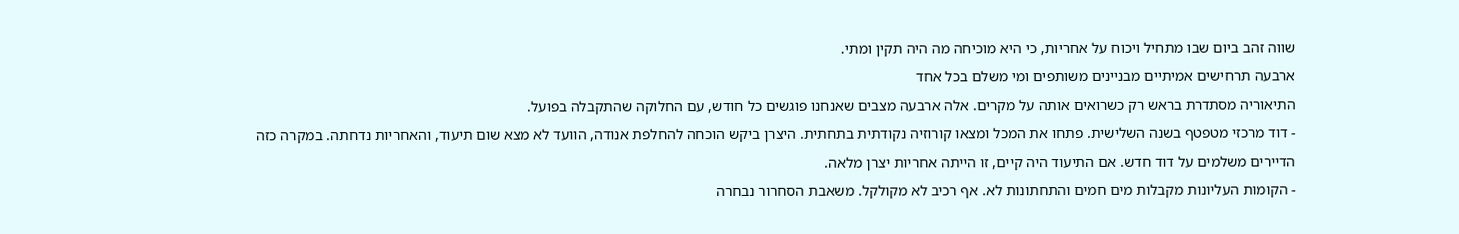שווה זהב ביום שבו מתחיל ויכוח על אחריות, כי היא מוכיחה מה היה תקין ומתי.
ארבעה תרחישים אמיתיים מבניינים משותפים ומי משלם בכל אחד
התיאוריה מסתדרת בראש רק כשרואים אותה על מקרים. אלה ארבעה מצבים שאנחנו פוגשים כל חודש, עם החלוקה שהתקבלה בפועל.
- דוד מרכזי מטפטף בשנה השלישית. פתחו את המכל ומצאו קורוזיה נקודתית בתחתית. היצרן ביקש הוכחה להחלפת אנודה, הוועד לא מצא שום תיעוד, והאחריות נדחתה. במקרה כזה הדיירים משלמים על דוד חדש. אם התיעוד היה קיים, זו הייתה אחריות יצרן מלאה.
- הקומות העליונות מקבלות מים חמים והתחתונות לא. אף רכיב לא מקולקל. משאבת הסחרור נבחרה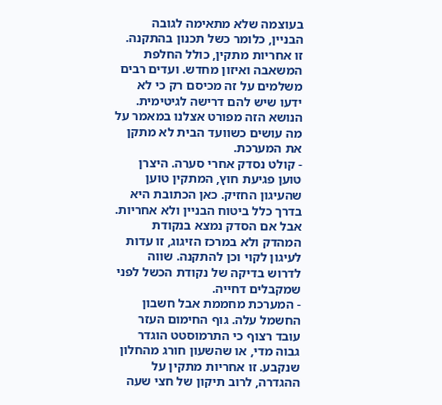בעוצמה שלא מתאימה לגובה הבניין, כלומר כשל תכנון בהתקנה. זו אחריות מתקין, כולל החלפת המשאבה ואיזון מחדש. ועדים רבים משלמים על זה מכיסם רק כי לא ידעו שיש להם דרישה לגיטימית. הנושא הזה מפורט אצלנו במאמר על מה עושים כשוועד הבית לא מתקן את המערכת.
- קולט נסדק אחרי סערה. היצרן טוען פגיעת חוץ, המתקין טוען שהעיגון החזיק. כאן הכתובת היא בדרך כלל ביטוח הבניין ולא אחריות. אבל אם הסדק נמצא בנקודת המהדק ולא במרכז הזיגוג, זו עדות לעיגון לקוי וכן להתקנה. שווה לדרוש בדיקה של נקודת הכשל לפני שמקבלים דחייה.
- המערכת מחממת אבל חשבון החשמל עלה. גוף החימום העזר עובד רצוף כי התרמוסטט הוגדר גבוה מדי, או שהשעון חורג מהחלון שנקבע. זו אחריות מתקין על ההגדרה, לרוב תיקון של חצי שעה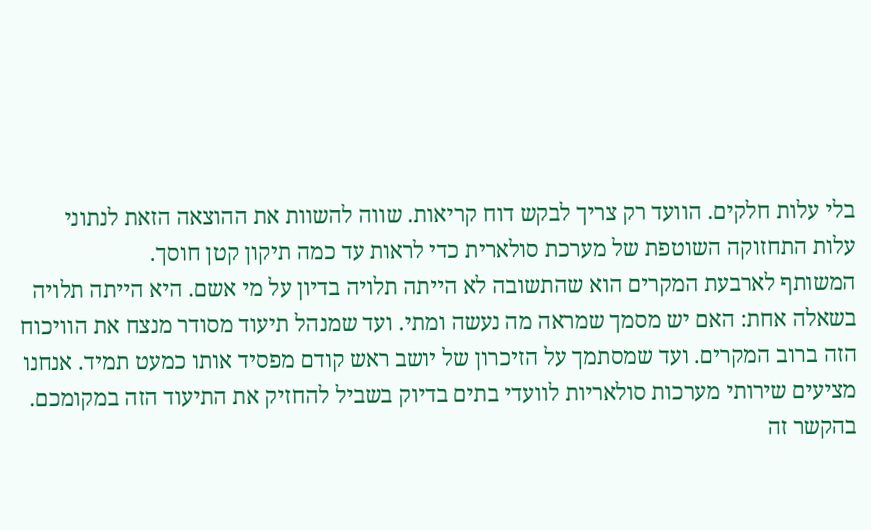בלי עלות חלקים. הוועד רק צריך לבקש דוח קריאות. שווה להשוות את ההוצאה הזאת לנתוני עלות התחזוקה השוטפת של מערכת סולארית כדי לראות עד כמה תיקון קטן חוסך.
המשותף לארבעת המקרים הוא שהתשובה לא הייתה תלויה בדיון על מי אשם. היא הייתה תלויה בשאלה אחת: האם יש מסמך שמראה מה נעשה ומתי. ועד שמנהל תיעוד מסודר מנצח את הוויכוח הזה ברוב המקרים. ועד שמסתמך על הזיכרון של יושב ראש קודם מפסיד אותו כמעט תמיד. אנחנו מציעים שירותי מערכות סולאריות לוועדי בתים בדיוק בשביל להחזיק את התיעוד הזה במקומכם. בהקשר זה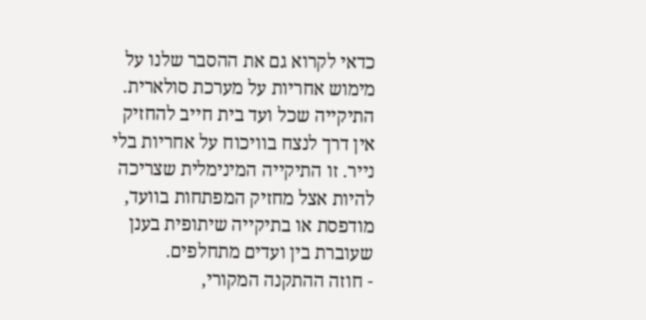כדאי לקרוא גם את ההסבר שלנו על מימוש אחריות על מערכת סולארית.
התיקייה שכל ועד בית חייב להחזיק
אין דרך לנצח בוויכוח על אחריות בלי נייר. זו התיקייה המינימלית שצריכה להיות אצל מחזיק המפתחות בוועד, מודפסת או בתיקייה שיתופית בענן שעוברת בין ועדים מתחלפים.
- חוזה ההתקנה המקורי,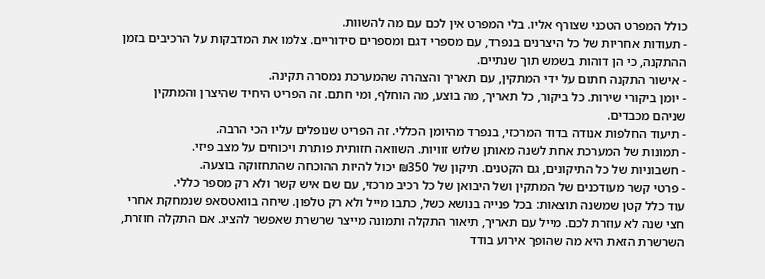כולל המפרט הטכני שצורף אליו. בלי המפרט אין לכם עם מה להשוות.
- תעודות אחריות של כל היצרנים בנפרד, עם מספרי דגם ומספרים סידוריים. צלמו את המדבקות על הרכיבים בזמן ההתקנה, כי הן דוהות בשמש תוך שנתיים.
- אישור התקנה חתום על ידי המתקין, עם תאריך והצהרה שהמערכת נמסרה תקינה.
- יומן ביקורי שירות. כל ביקור, כל תאריך, מה בוצע, מה הוחלף, ומי חתם. זה הפריט היחיד שהיצרן והמתקין שניהם מכבדים.
- תיעוד החלפות אנודה בדוד המרכזי, בנפרד מהיומן הכללי. זה הפריט שנופלים עליו הכי הרבה.
- תמונות של המערכת אחת לשנה מאותן שלוש זוויות. השוואה חזותית פותרת ויכוחים על מצב פיזי.
- חשבוניות של כל התיקונים, גם הקטנים. תיקון של ₪350 יכול להיות ההוכחה שהתחזוקה בוצעה.
- פרטי קשר מעודכנים של המתקין ושל היבואן של כל רכיב מרכזי, עם שם איש קשר ולא רק מספר כללי.
עוד כלל קטן שמשנה תוצאות: בכל פנייה בנושא כשל, כתבו מייל ולא רק טלפון. שיחה בוואטסאפ שנמחקת אחרי חצי שנה לא עוזרת לכם. מייל עם תאריך, תיאור התקלה ותמונה מייצר שרשרת שאפשר להציג. אם התקלה חוזרת, השרשרת הזאת היא מה שהופך אירוע בודד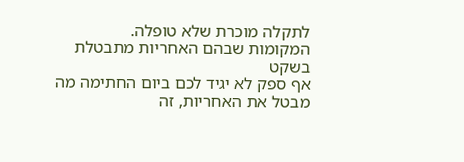לתקלה מוכרת שלא טופלה.
המקומות שבהם האחריות מתבטלת בשקט
אף ספק לא יגיד לכם ביום החתימה מה מבטל את האחריות, זה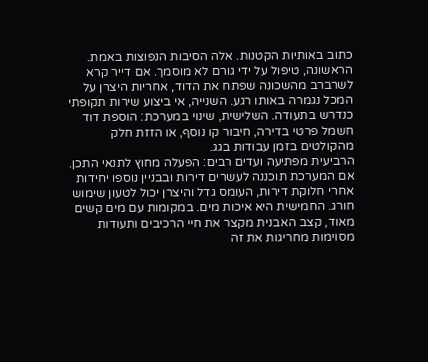כתוב באותיות הקטנות. אלה הסיבות הנפוצות באמת. הראשונה, טיפול על ידי גורם לא מוסמך. אם דייר קרא לשרברב מהשכונה שפתח את הדוד, אחריות היצרן על המכל נגמרה באותו רגע. השנייה, אי ביצוע שירות תקופתי כנדרש בתעודה. השלישית, שינוי במערכת: הוספת דוד חשמל פרטי בדירה, חיבור קו נוסף, או הזזת חלק מהקולטים בזמן עבודות בגג.
הרביעית מפתיעה ועדים רבים: הפעלה מחוץ לתנאי התכן. אם המערכת תוכננה לעשרים דירות ובבניין נוספו יחידות אחרי חלוקת דירות, העומס גדל והיצרן יכול לטעון שימוש חורג. החמישית היא איכות מים. במקומות עם מים קשים מאוד, קצב האבנית מקצר את חיי הרכיבים ותעודות מסוימות מחריגות את זה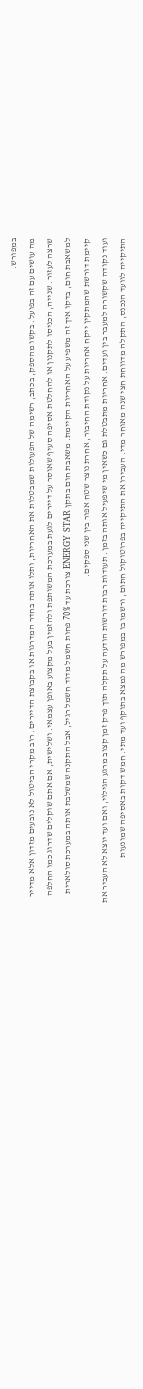במפורש.
מה עושים עם זה בפועל. בקשו מהספק, בכתב, רשימה של הפעולות שמבטלות את האחריות, ותלו אותה בחדר המדרגות או בקבוצת הדיירים. רוב מקרי הביטול לא נובעים מזדון אלא מדייר שרצה לעזור. שנייה, הכניסו לתקנון או להחלטת אסיפה סעיף שאוסר על דיירים לגעת במערכת המשותפת ולהזמין בעל מקצוע באופן עצמאי. ושלישית, אם אתם שוקלים שדרוג כמו החלפה למשאבת חום, בדקו איך זה משפיע על האחריות הקיימת. משאבת חום בתקן ENERGY STAR צורכת עד 70% פחות חשמל מדוד חשמל רגיל, אבל התקנה שמשלבת אותה במערכת סולארית קיימת דורשת שהמתקין ייקח אחריות על נקודת החיבור, אחרת נוצר שטח אפור בין שני ספקים.
ועוד נקודה שקשורה למעבר בין ועדים. אחריות מתבטלת גם כשאין מי שיפעיל אותה בזמן. תעודות רבות דורשות הודעה על תקלה תוך פרק זמן קצוב מרגע הגילוי, ואם ועד יוצא לא העביר את התיקייה לוועד הנכנס, התקלה מדווחת חצי שנה מאוחר מדי. העבירו את התיקייה בפרוטוקול חתום, ורשמו בו במפורש מה נמצא בתוקף ועד מתי. חמש דקות באסיפה שמונעות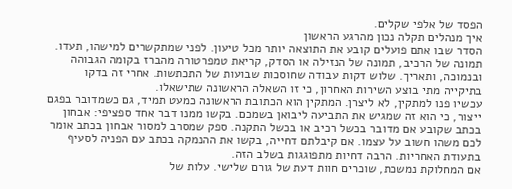הפסד של אלפי שקלים.
איך מנהלים תקלה נכון מהרגע הראשון
הסדר שבו אתם פועלים קובע את התוצאה יותר מכל טיעון. לפני שמתקשרים למישהו, תעדו. תמונה של הרכיב, תמונה של הנזילה או הסדק, קריאת טמפרטורה מהברז בקומה הגבוהה ובנמוכה, ותאריך. שלוש דקות עבודה שחוסכות שבועות של התכתשות. אחרי זה בדקו בתיקייה מתי בוצע השירות האחרון, כי זו השאלה הראשונה שתישאלו.
עכשיו פנו למתקין, לא ליצרן. המתקין הוא הכתובת הראשונה כמעט תמיד, גם כשמדובר בפגם ייצור, כי הוא זה שמגיש את התביעה ליבואן בשמכם. בקשו ממנו דבר אחד ספציפי: אבחון בכתב שקובע אם מדובר בכשל רכיב או בכשל התקנה. ספק שמסרב למסור אבחון בכתב אומר לכם משהו חשוב על עצמו. אם קיבלתם דחייה, בקשו את ההנמקה בכתב עם הפניה לסעיף בתעודת האחריות. הרבה דחיות מתפוגגות בשלב הזה.
אם המחלוקת נמשכת, שוכרים חוות דעת של גורם שלישי. עלות של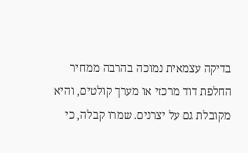בדיקה עצמאית נמוכה בהרבה ממחיר החלפת דוד מרכזי או מערך קולטים, והיא מקובלת גם על יצרנים. שמרו קבלה, כי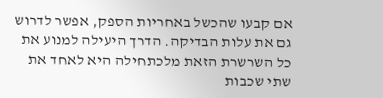אם קבעו שהכשל באחריות הספק, אפשר לדרוש גם את עלות הבדיקה. הדרך היעילה למנוע את כל השרשרת הזאת מלכתחילה היא לאחד את שתי שכבות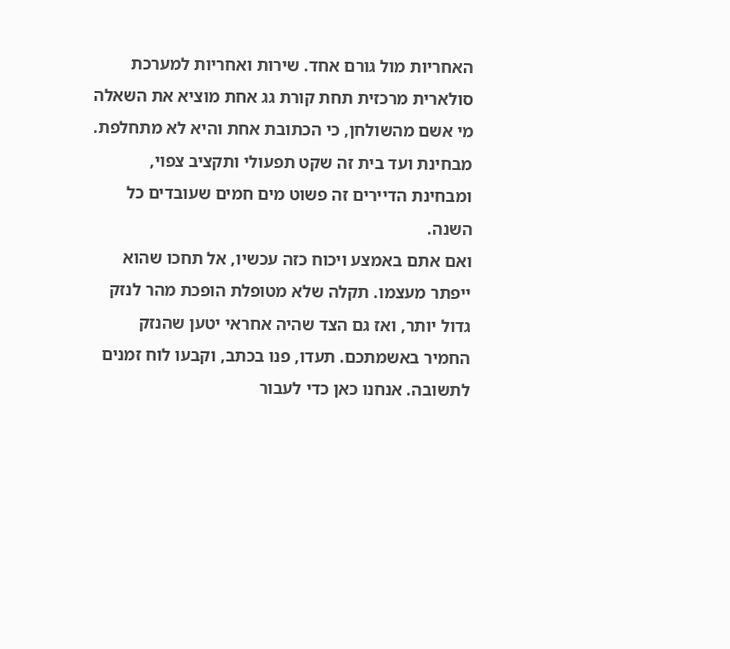האחריות מול גורם אחד. שירות ואחריות למערכת סולארית מרכזית תחת קורת גג אחת מוציא את השאלה מי אשם מהשולחן, כי הכתובת אחת והיא לא מתחלפת. מבחינת ועד בית זה שקט תפעולי ותקציב צפוי, ומבחינת הדיירים זה פשוט מים חמים שעובדים כל השנה.
ואם אתם באמצע ויכוח כזה עכשיו, אל תחכו שהוא ייפתר מעצמו. תקלה שלא מטופלת הופכת מהר לנזק גדול יותר, ואז גם הצד שהיה אחראי יטען שהנזק החמיר באשמתכם. תעדו, פנו בכתב, וקבעו לוח זמנים לתשובה. אנחנו כאן כדי לעבור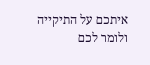איתכם על התיקייה ולומר לכם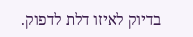בדיוק לאיזו דלת לדפוק.